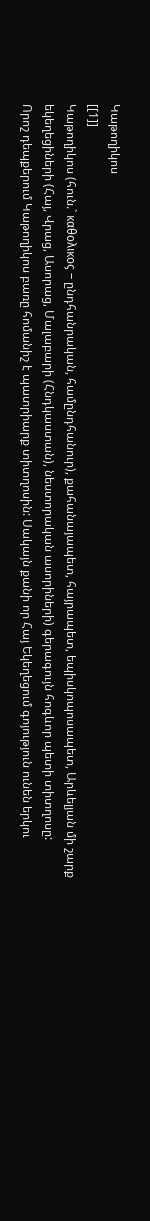Կաթողիկոս
[[1]]
Կաթողիկոս (հուն.` καθολικος – ընդհանրական, համընդհանուր), քահանայապետ, հայրապետ, եպիսկոպոսապետ, Արևելյան մի շարք եկեղեցիների (Հայ, Վրաց, Ասորաց, Մալաբարի (Հնդկաստան), նեստորական ասորիների) գերագույն հոգևոր պետի տիտղոսը:
Որոշ դեպքերում Կաթողիկոս բառը հոմանիշ է պատրիարք տիտղոսին: Սակայն քանի որ Հայ Եկեղեցում գոյություն ունեն երկու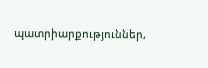պատրիարքություններ,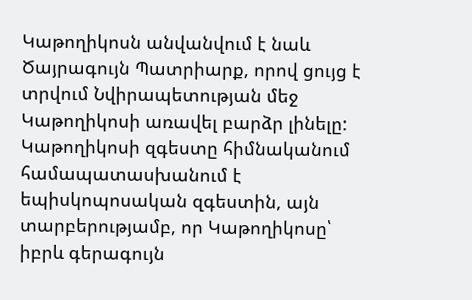Կաթողիկոսն անվանվում է նաև Ծայրագույն Պատրիարք, որով ցույց է տրվում Նվիրապետության մեջ Կաթողիկոսի առավել բարձր լինելը:
Կաթողիկոսի զգեստը հիմնականում համապատասխանում է եպիսկոպոսական զգեստին, այն տարբերությամբ, որ Կաթողիկոսը՝ իբրև գերագույն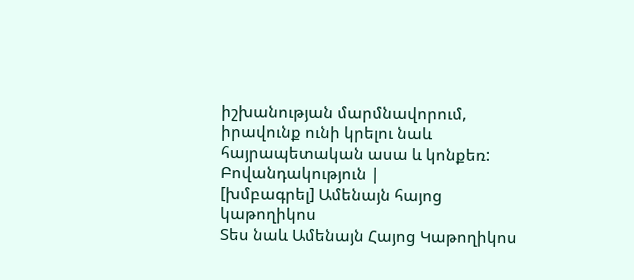իշխանության մարմնավորում, իրավունք ունի կրելու նաև հայրապետական ասա և կոնքեռ:
Բովանդակություն |
[խմբագրել] Ամենայն հայոց կաթողիկոս
Տես նաև Ամենայն Հայոց Կաթողիկոս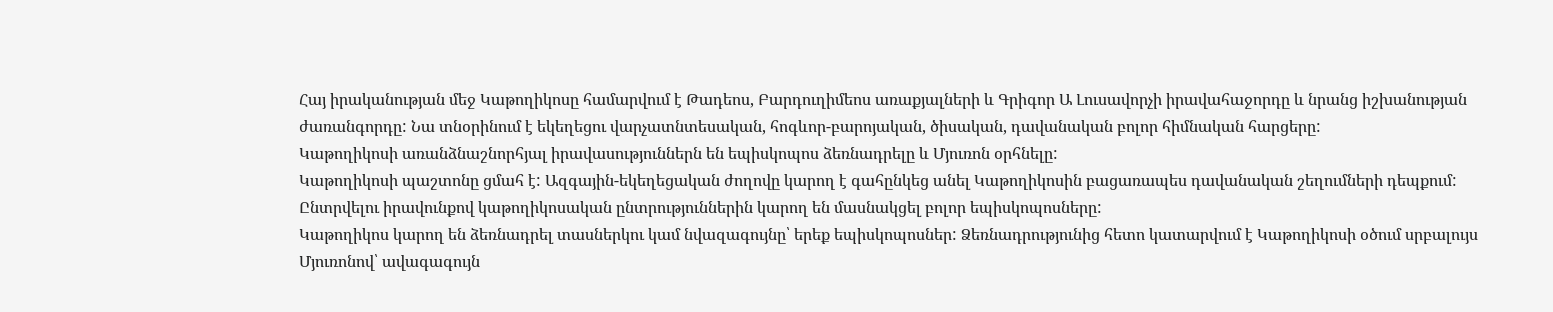Հայ իրականության մեջ Կաթողիկոսը համարվում է Թադեոս, Բարդուղիմեոս առաքյալների և Գրիգոր Ա Լուսավորչի իրավահաջորդը և նրանց իշխանության ժառանգորդը: Նա տնօրինում է եկեղեցու վարչատնտեսական, հոգևոր-բարոյական, ծիսական, դավանական բոլոր հիմնական հարցերը:
Կաթողիկոսի առանձնաշնորհյալ իրավասություններն են եպիսկոպոս ձեռնադրելը և Մյուռոն օրհնելը:
Կաթողիկոսի պաշտոնը ցմահ է: Ազգային-եկեղեցական ժողովը կարող է գահընկեց անել Կաթողիկոսին բացառապես դավանական շեղումների դեպքում:
Ընտրվելու իրավունքով կաթողիկոսական ընտրություններին կարող են մասնակցել բոլոր եպիսկոպոսները:
Կաթողիկոս կարող են ձեռնադրել տասներկու կամ նվազագույնը՝ երեք եպիսկոպոսներ: Ձեռնադրությունից հետո կատարվում է Կաթողիկոսի օծում սրբալույս Մյուռոնով՝ ավագագույն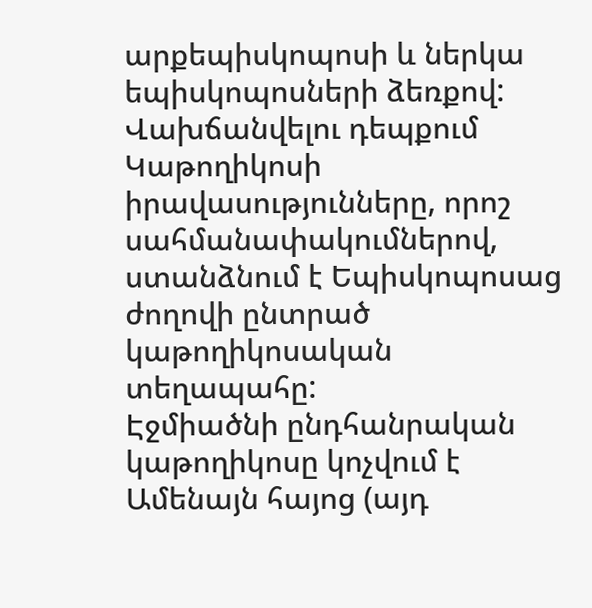արքեպիսկոպոսի և ներկա եպիսկոպոսների ձեռքով: Վախճանվելու դեպքում Կաթողիկոսի իրավասությունները, որոշ սահմանափակումներով, ստանձնում է Եպիսկոպոսաց ժողովի ընտրած կաթողիկոսական տեղապահը:
Էջմիածնի ընդհանրական կաթողիկոսը կոչվում է Ամենայն հայոց (այդ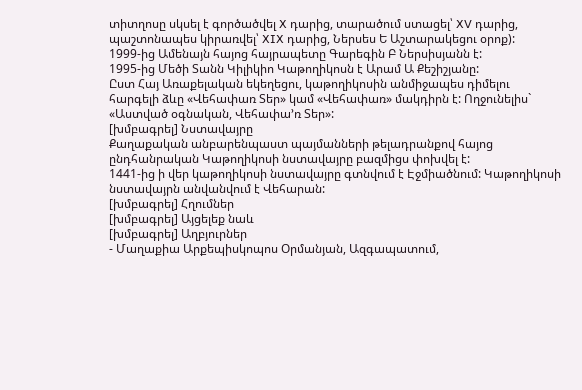տիտղոսը սկսել է գործածվել X դարից, տարածում ստացել՝ XV դարից, պաշտոնապես կիրառվել՝ XIX դարից, Ներսես Ե Աշտարակեցու օրոք):
1999-ից Ամենայն հայոց հայրապետը Գարեգին Բ Ներսիսյանն է:
1995-ից Մեծի Տանն Կիլիկիո Կաթողիկոսն է Արամ Ա Քեշիշյանը:
Ըստ Հայ Առաքելական եկեղեցու, կաթողիկոսին անմիջապես դիմելու հարգելի ձևը «Վեհափառ Տեր» կամ «Վեհափառ» մակդիրն է: Ողջունելիս` «Աստված օգնական, Վեհափա’ռ Տեր»:
[խմբագրել] Նստավայրը
Քաղաքական անբարենպաստ պայմանների թելադրանքով հայոց ընդհանրական Կաթողիկոսի նստավայրը բազմիցս փոխվել է:
1441-ից ի վեր կաթողիկոսի նստավայրը գտնվում է Էջմիածնում: Կաթողիկոսի նստավայրն անվանվում է Վեհարան:
[խմբագրել] Հղումներ
[խմբագրել] Այցելեք նաև
[խմբագրել] Աղբյուրներ
- Մաղաքիա Արքեպիսկոպոս Օրմանյան, Ազգապատում,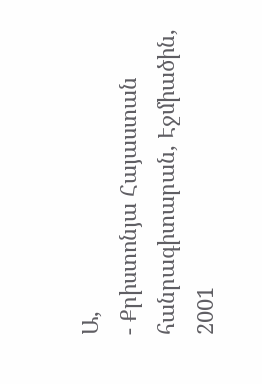Ա,
- Քրիստոնյա Հայաստան հանրագիտարան, Էջմիածին, 2001